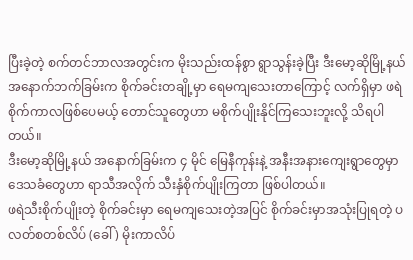ပြီးခဲ့တဲ့ စက်တင်ဘာလအတွင်းက မိုးသည်းထန်စွာ ရွာသွန်းခဲ့ပြီး ဒီးမော့ဆိုမြို့နယ် အနောက်ဘက်ခြမ်းက စိုက်ခင်းတချို့မှာ ရေမကျသေးတာကြောင့် လက်ရှိမှာ ဖရဲစိုက်ကာလဖြစ်ပေမယ့် တောင်သူတွေဟာ မစိုက်ပျိုးနိုင်ကြသေးဘူးလို့ သိရပါတယ်။
ဒီးမော့ဆိုမြို့နယ် အနောက်ခြမ်းက ၄ မိုင် မြေနီကုန်းနဲ့ အနီးအနားကျေးရွာတွေမှာ ဒေသခံတွေဟာ ရာသီအလိုက် သီးနှံစိုက်ပျိုးကြတာ ဖြစ်ပါတယ်။
ဖရဲသီးစိုက်ပျိုးတဲ့ စိုက်ခင်းမှာ ရေမကျသေးတဲ့အပြင် စိုက်ခင်းမှာအသုံးပြုရတဲ့ ပလတ်စတစ်လိပ် (ခေါ် ) မိုးကာလိပ်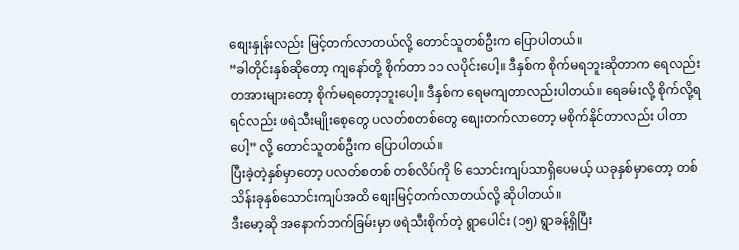စျေးနှုန်းလည်း မြင့်တက်လာတယ်လို့ တောင်သူတစ်ဦးက ပြောပါတယ်။
“ခါတိုင်းနှစ်ဆိုတော့ ကျနော်တို့ စိုက်တာ ၁၁ လပိုင်းပေါ့။ ဒီနှစ်က စိုက်မရဘူးဆိုတာက ရေလည်း တအားများတော့ စိုက်မရတော့ဘူးပေါ့။ ဒီနှစ်က ရေမကျတာလည်းပါတယ်။ ရေခမ်းလို့ စိုက်လို့ရရင်လည်း ဖရဲသီးမျိုးစေ့တွေ ပလတ်စတစ်တွေ စျေးတက်လာတော့ မစိုက်နိုင်တာလည်း ပါတာပေါ့” လို့ တောင်သူတစ်ဦးက ပြောပါတယ်။
ပြီးခဲ့တဲ့နှစ်မှာတော့ ပလတ်စတစ် တစ်လိပ်ကို ၆ သောင်းကျပ်သာရှိပေမယ့် ယခုနှစ်မှာတော့ တစ်သိန်းခုနှစ်သောင်းကျပ်အထိ စျေးမြင့်တက်လာတယ်လို့ ဆိုပါတယ်။
ဒီးမော့ဆို အနောက်ဘက်ခြမ်းမှာ ဖရဲသီးစိုက်တဲ့ ရွာပေါင်း (၁၅) ရွာခန့်ရှိပြီး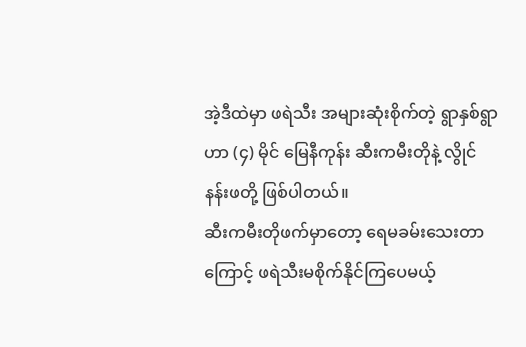အဲ့ဒီထဲမှာ ဖရဲသီး အများဆုံးစိုက်တဲ့ ရွာနှစ်ရွာဟာ (၄) မိုင် မြေနီကုန်း ဆီးကမီးတိုနဲ့ လွိုင်နန်းဖတို့ ဖြစ်ပါတယ်။
ဆီးကမီးတိုဖက်မှာတော့ ရေမခမ်းသေးတာကြောင့် ဖရဲသီးမစိုက်နိုင်ကြပေမယ့်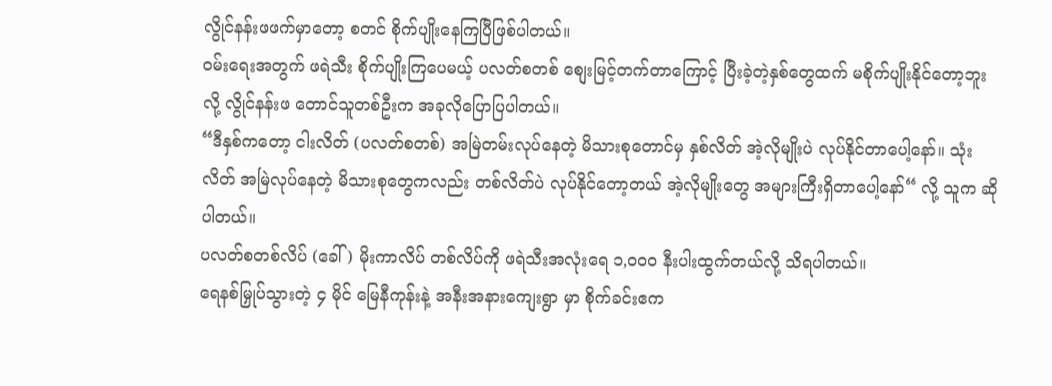လွိုင်နန်းဖဖက်မှာတော့ စတင် စိုက်ပျိုးနေကြပြီဖြစ်ပါတယ်။
ဝမ်းရေးအတွက် ဖရဲသီး စိုက်ပျိုးကြပေမယ့် ပလတ်စတစ် စျေးမြင့်တက်တာကြောင့် ပြီးခဲ့တဲ့နှစ်တွေထက် မစိုက်ပျိုးနိုင်တော့ဘူးလို့ လွိုင်နန်းဖ တောင်သူတစ်ဦးက အခုလိုပြောပြပါတယ်။
“ဒီနှစ်ကတော့ ငါးလိတ် (ပလတ်စတစ်) အမြဲတမ်းလုပ်နေတဲ့ မိသားစုတောင်မှ နှစ်လိတ် အဲ့လိုမျိုးပဲ လုပ်နိုင်တာပေါ့နော်။ သုံးလိတ် အမြဲလုပ်နေတဲ့ မိသားစုတွေကလည်း တစ်လိတ်ပဲ လုပ်နိုင်တော့တယ် အဲ့လိုမျိုးတွေ အများကြီးရှိတာပေါ့နော်“ လို့ သူက ဆိုပါတယ်။
ပလတ်စတစ်လိပ် (ခေါ် ) မိုးကာလိပ် တစ်လိပ်ကို ဖရဲသီးအလုံးရေ ၁,၀၀၀ နီးပါးထွက်တယ်လို့ သိရပါတယ်။
ရေနစ်မြှုပ်သွားတဲ့ ၄ မိုင် မြေနီကုန်းနဲ့ အနီးအနားကျေးရွာ မှာ စိုက်ခင်းဧက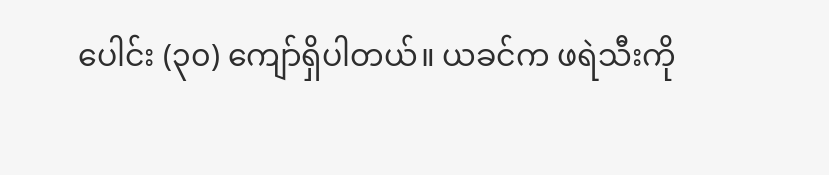ပေါင်း (၃၀) ကျော်ရှိပါတယ်။ ယခင်က ဖရဲသီးကို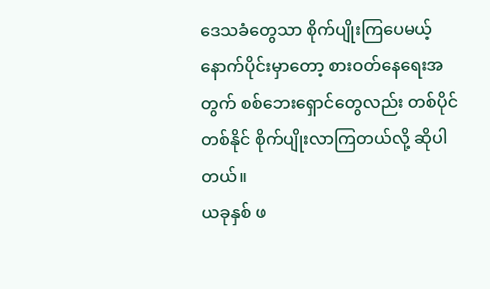ဒေသခံတွေသာ စိုက်ပျိုးကြပေမယ့် နောက်ပိုင်းမှာတော့ စားဝတ်နေရေးအတွက် စစ်ဘေးရှောင်တွေလည်း တစ်ပိုင်တစ်နိုင် စိုက်ပျိုးလာကြတယ်လို့ ဆိုပါတယ်။
ယခုနှစ် ဖ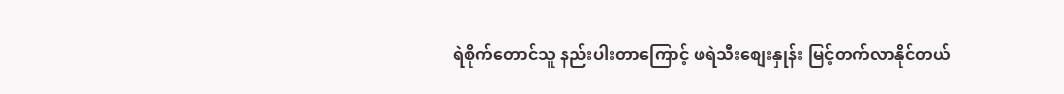ရဲစိုက်တောင်သူ နည်းပါးတာကြောင့် ဖရဲသီးစျေးနှုန်း မြင့်တက်လာနိုင်တယ်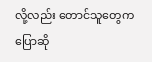လို့လည်း တောင်သူတွေက ပြောဆို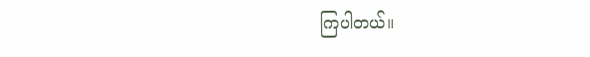ကြပါတယ်။